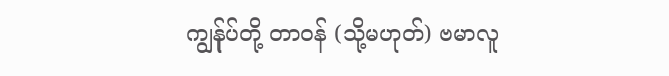ကျွန်ုပ်တို့ တာဝန် (သို့မဟုတ်) ဗမာလူ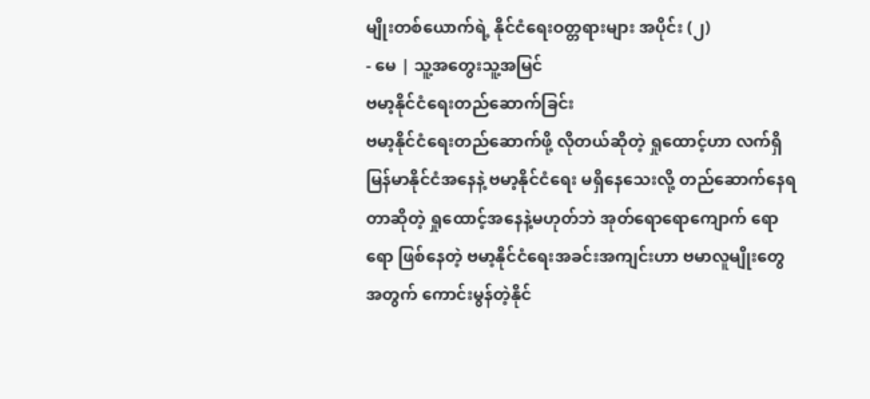မျိုးတစ်ယောက်ရဲ့ နိုင်ငံရေးဝတ္တရားများ အပိုင်း (၂)
- မေ | သူ့အတွေးသူ့အမြင်
ဗမာ့နိုင်ငံရေးတည်ဆောက်ခြင်း
ဗမာ့နိုင်ငံရေးတည်ဆောက်ဖို့ လိုတယ်ဆိုတဲ့ ရှုထောင့်ဟာ လက်ရှိမြန်မာနိုင်ငံအနေနဲ့ ဗမာ့နိုင်ငံရေး မရှိနေသေးလို့ တည်ဆောက်နေရတာဆိုတဲ့ ရှုထောင့်အနေနဲ့မဟုတ်ဘဲ အုတ်ရောရောကျောက် ရောရော ဖြစ်နေတဲ့ ဗမာ့နိုင်ငံရေးအခင်းအကျင်းဟာ ဗမာလူမျိုးတွေအတွက် ကောင်းမွန်တဲ့နိုင်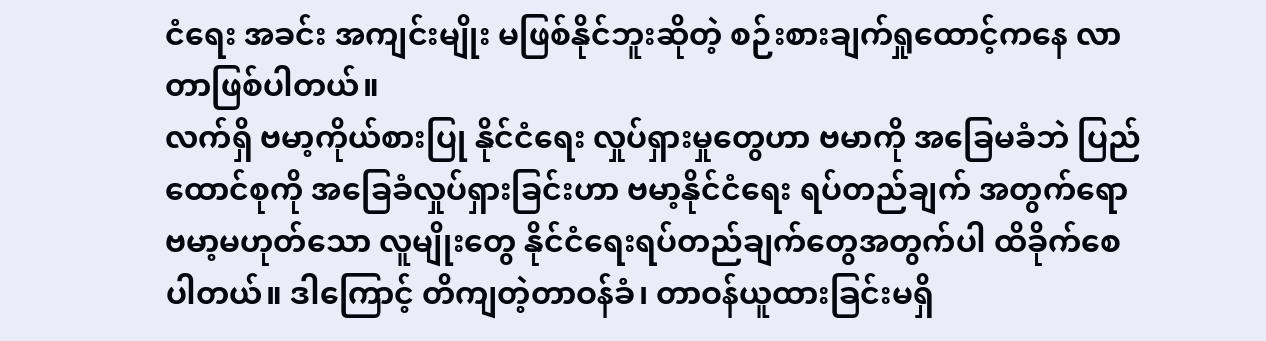ငံရေး အခင်း အကျင်းမျိုး မဖြစ်နိုင်ဘူးဆိုတဲ့ စဉ်းစားချက်ရှုထောင့်ကနေ လာတာဖြစ်ပါတယ်။
လက်ရှိ ဗမာ့ကိုယ်စားပြု နိုင်ငံရေး လှုပ်ရှားမှုတွေဟာ ဗမာကို အခြေမခံဘဲ ပြည်ထောင်စုကို အခြေခံလှုပ်ရှားခြင်းဟာ ဗမာ့နိုင်ငံရေး ရပ်တည်ချက် အတွက်ရော ဗမာ့မဟုတ်သော လူမျိုးတွေ နိုင်ငံရေးရပ်တည်ချက်တွေအတွက်ပါ ထိခိုက်စေ ပါတယ်။ ဒါကြောင့် တိကျတဲ့တာဝန်ခံ၊ တာဝန်ယူထားခြင်းမရှိ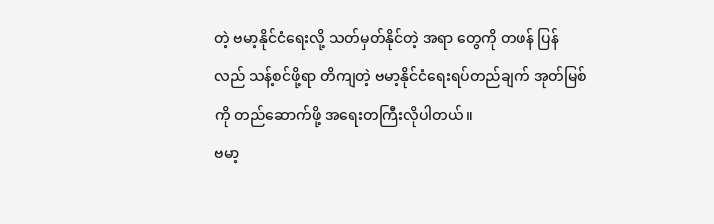တဲ့ ဗမာ့နိုင်ငံရေးလို့ သတ်မှတ်နိုင်တဲ့ အရာ တွေကို တဖန် ပြန်လည် သန့်စင်ဖို့ရာ တိကျတဲ့ ဗမာ့နိုင်ငံရေးရပ်တည်ချက် အုတ်မြစ်ကို တည်ဆောက်ဖို့ အရေးတကြီးလိုပါတယ်။
ဗမာ့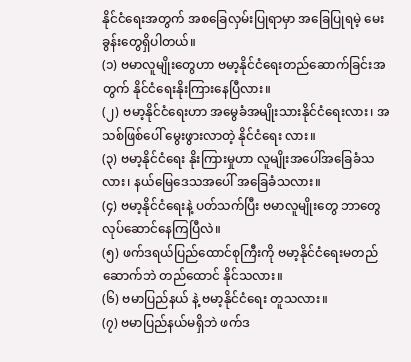နိုင်ငံရေးအတွက် အစခြေလှမ်းပြုရာမှာ အခြေပြုရမဲ့ မေးခွန်းတွေရှိပါတယ်။
(၁) ဗမာလူမျိုးတွေဟာ ဗမာ့နိုင်ငံရေးတည်ဆောက်ခြင်းအတွက် နိုင်ငံရေးနိုးကြားနေပြီလား။
(၂) ဗမာ့နိုင်ငံရေးဟာ အမွေခံအမျိုးသားနိုင်ငံရေးလား၊ အသစ်ဖြစ်ပေါ် မွေးဖွားလာတဲ့ နိုင်ငံရေး လား။
(၃) ဗမာ့နိုင်ငံရေး နိုးကြားမှုဟာ လူမျိုးအပေါ်အခြေခံသလား၊ နယ်မြေဒေသအပေါ် အခြေခံသလား။
(၄) ဗမာ့နိုင်ငံရေးနဲ့ ပတ်သက်ပြီး ဗမာလူမျိုးတွေ ဘာတွေ လုပ်ဆောင်နေကြပြီလဲ။
(၅) ဖက်ဒရယ်ပြည်ထောင်စုကြီးကို ဗမာ့နိုင်ငံရေးမတည်ဆောက်ဘဲ တည်ထောင် နိုင်သလား။
(၆) ဗမာပြည်နယ် နဲ့ ဗမာ့နိုင်ငံရေး တူသလား။
(၇) ဗမာပြည်နယ်မရှိဘဲ ဖက်ဒ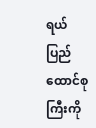ရယ်ပြည်ထောင်စုကြီးကို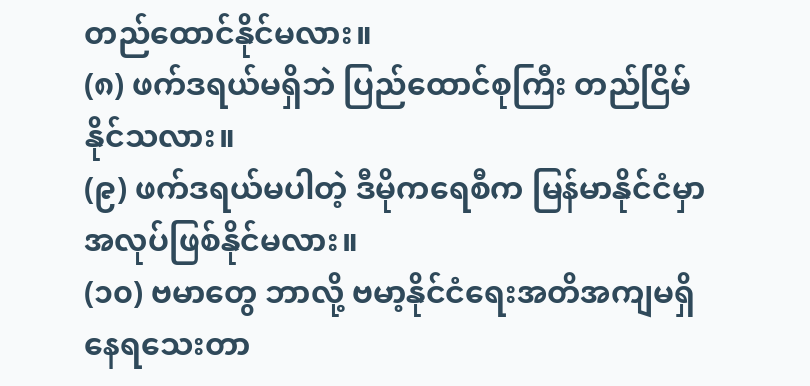တည်ထောင်နိုင်မလား။
(၈) ဖက်ဒရယ်မရှိဘဲ ပြည်ထောင်စုကြီး တည်ငြိမ်နိုင်သလား။
(၉) ဖက်ဒရယ်မပါတဲ့ ဒီမိုကရေစီက မြန်မာနိုင်ငံမှာ အလုပ်ဖြစ်နိုင်မလား။
(၁၀) ဗမာတွေ ဘာလို့ ဗမာ့နိုင်ငံရေးအတိအကျမရှိနေရသေးတာ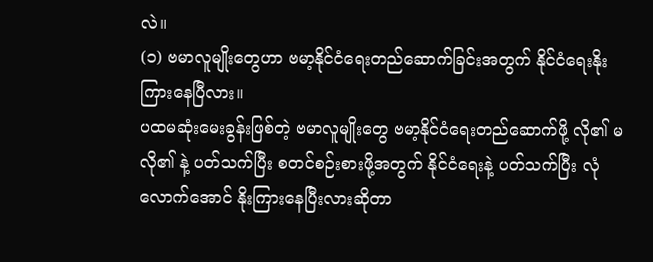လဲ။
(၁) ဗမာလူမျိုးတွေဟာ ဗမာ့နိုင်ငံရေးတည်ဆောက်ခြင်းအတွက် နိုင်ငံရေးနိုးကြားနေပြီလား။
ပထမဆုံးမေးခွန်းဖြစ်တဲ့ ဗမာလူမျိုးတွေ ဗမာ့နိုင်ငံရေးတည်ဆောက်ဖို့ လို၏ မလို၏ နဲ့ ပတ်သက်ပြီး စတင်စဉ်းစားဖို့အတွက် နိုင်ငံရေးနဲ့ ပတ်သက်ပြီး လုံလောက်အောင် နိုးကြားနေပြီးလားဆိုတာ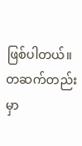ဖြစ်ပါတယ်။ တဆက်တည်းမှာ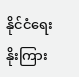နိုင်ငံရေး နိုးကြား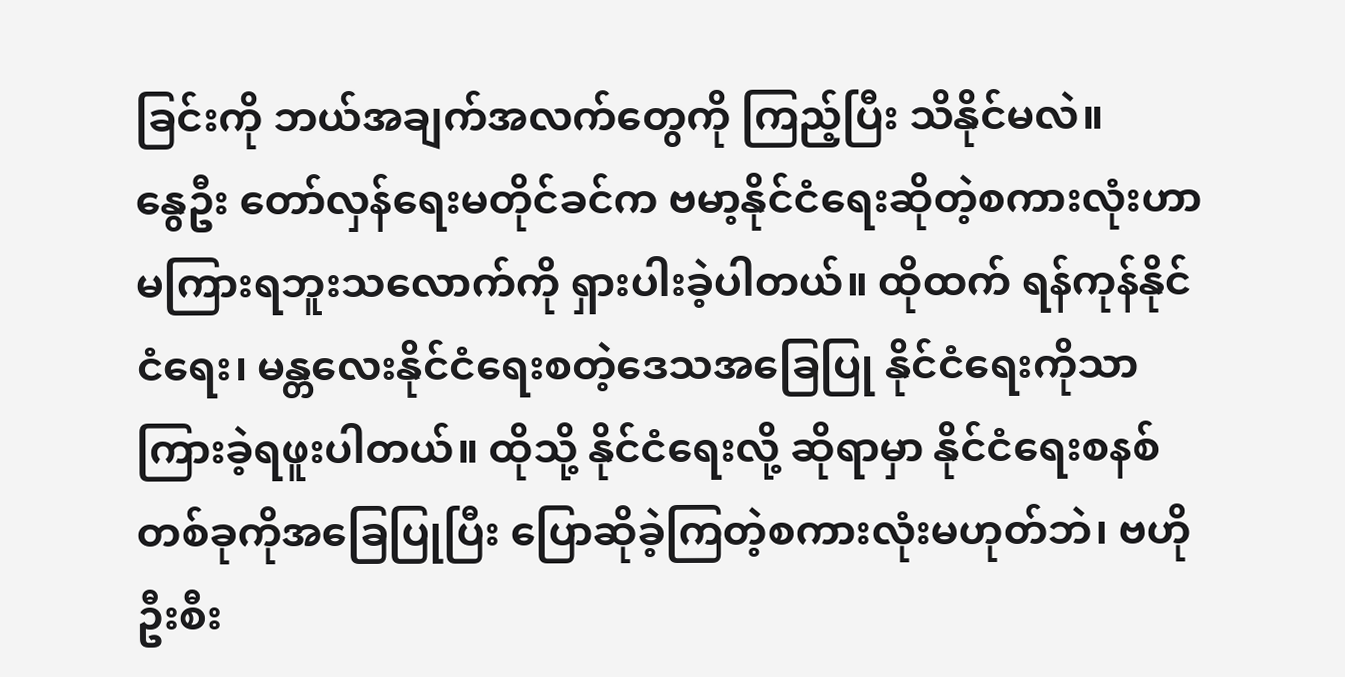ခြင်းကို ဘယ်အချက်အလက်တွေကို ကြည့်ပြီး သိနိုင်မလဲ။
နွေဦး တော်လှန်ရေးမတိုင်ခင်က ဗမာ့နိုင်ငံရေးဆိုတဲ့စကားလုံးဟာ မကြားရဘူးသလောက်ကို ရှားပါးခဲ့ပါတယ်။ ထိုထက် ရန်ကုန်နိုင်ငံရေး၊ မန္တလေးနိုင်ငံရေးစတဲ့ဒေသအခြေပြု နိုင်ငံရေးကိုသာ ကြားခဲ့ရဖူးပါတယ်။ ထိုသို့ နိုင်ငံရေးလို့ ဆိုရာမှာ နိုင်ငံရေးစနစ်တစ်ခုကိုအခြေပြုပြီး ပြောဆိုခဲ့ကြတဲ့စကားလုံးမဟုတ်ဘဲ၊ ဗဟိုဦးစီး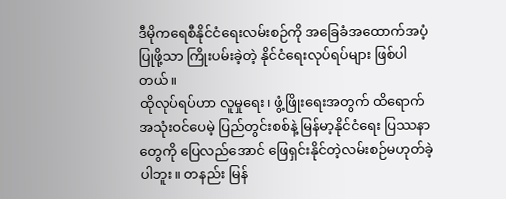ဒီမိုကရေစီနိုင်ငံရေးလမ်းစဉ်ကို အခြေခံအထောက်အပံ့ပြုဖို့သာ ကြိုးပမ်းခဲ့တဲ့ နိုင်ငံရေးလုပ်ရပ်များ ဖြစ်ပါတယ်။
ထိုလုပ်ရပ်ဟာ လူမှုရေး၊ ဖွံ့ဖြိုးရေးအတွက် ထိရောက်အသုံးဝင်ပေမဲ့ ပြည်တွင်းစစ်နဲ့ မြန်မာ့နိုင်ငံရေး ပြဿနာတွေကို ပြေလည်အောင် ဖြေရှင်းနိုင်တဲ့လမ်းစဉ်မဟုတ်ခဲ့ပါဘူး။ တနည်း မြန်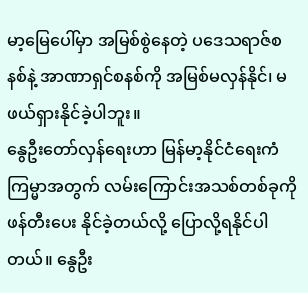မာ့မြေပေါ်မှာ အမြစ်စွဲနေတဲ့ ပဒေသရာဇ်စနစ်နဲ့ အာဏာရှင်စနစ်ကို အမြစ်မလှန်နိုင်၊ မဖယ်ရှားနိုင်ခဲ့ပါဘူး။
နွေဦးတော်လှန်ရေးဟာ မြန်မာ့နိုင်ငံရေးကံကြမ္မာအတွက် လမ်းကြောင်းအသစ်တစ်ခုကို ဖန်တီးပေး နိုင်ခဲ့တယ်လို့ ပြောလို့ရနိုင်ပါတယ်။ နွေဦး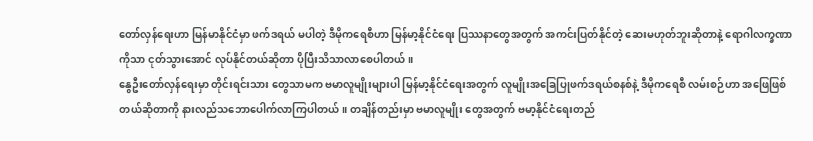တော်လှန်ရေးဟာ မြန်မာနိုင်ငံမှာ ဖက်ဒရယ် မပါတဲ့ ဒီမိုကရေစီဟာ မြန်မာ့နိုင်ငံရေး ပြဿနာတွေအတွက် အကင်းပြတ်နိုင်တဲ့ ဆေးမဟုတ်ဘူးဆိုတာနဲ့ ရောဂါလက္ခဏာကိုသာ ငုတ်သွားအောင် လုပ်နိုင်တယ်ဆိုတာ ပိုပြီးသိသာလာစေပါတယ်။
နွေဦးတော်လှန်ရေးမှာ တိုင်းရင်းသား တွေသာမက ဗမာလူမျိုးများပါ မြန်မာ့နိုင်ငံရေးအတွက် လူမျိုးအခြေပြုဖက်ဒရယ်စနစ်နဲ့ ဒီမိုကရေစီ လမ်းစဉ်ဟာ အဖြေဖြစ်တယ်ဆိုတာကို နားလည်သဘောပေါက်လာကြပါတယ်။ တချိန်တည်းမှာ ဗမာလူမျိုး တွေအတွက် ဗမာ့နိုင်ငံရေးတည်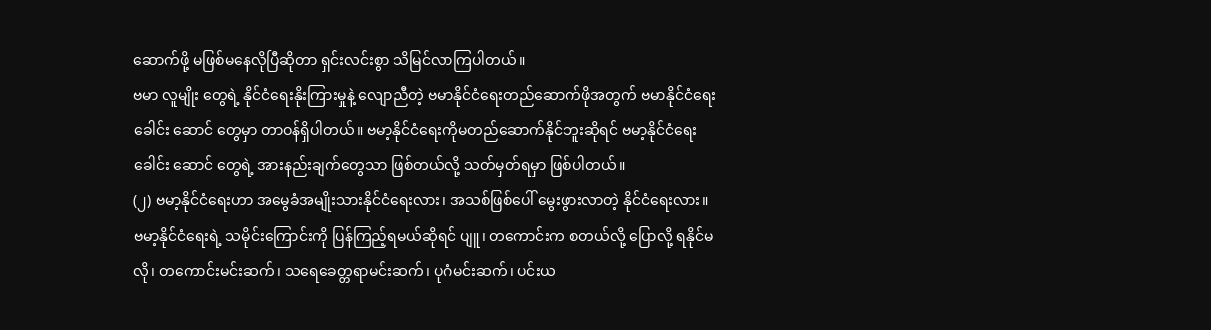ဆောက်ဖို့ မဖြစ်မနေလိုပြီဆိုတာ ရှင်းလင်းစွာ သိမြင်လာကြပါတယ်။
ဗမာ လူမျိုး တွေရဲ့ နိုင်ငံရေးနိုးကြားမှုနဲ့ လျောညီတဲ့ ဗမာနိုင်ငံရေးတည်ဆောက်ဖိုအတွက် ဗမာနိုင်ငံရေး ခေါင်း ဆောင် တွေမှာ တာဝန်ရှိပါတယ်။ ဗမာ့နိုင်ငံရေးကိုမတည်ဆောက်နိုင်ဘူးဆိုရင် ဗမာ့နိုင်ငံရေး ခေါင်း ဆောင် တွေရဲ့ အားနည်းချက်တွေသာ ဖြစ်တယ်လို့ သတ်မှတ်ရမှာ ဖြစ်ပါတယ်။
(၂) ဗမာ့နိုင်ငံရေးဟာ အမွေခံအမျိုးသားနိုင်ငံရေးလား၊ အသစ်ဖြစ်ပေါ် မွေးဖွားလာတဲ့ နိုင်ငံရေးလား။
ဗမာ့နိုင်ငံရေးရဲ့ သမိုင်းကြောင်းကို ပြန်ကြည့်ရမယ်ဆိုရင် ပျူ၊ တကောင်းက စတယ်လို့ ပြောလို့ ရနိုင်မလို၊ တကောင်းမင်းဆက်၊ သရေခေတ္တရာမင်းဆက်၊ ပုဂံမင်းဆက်၊ ပင်းယ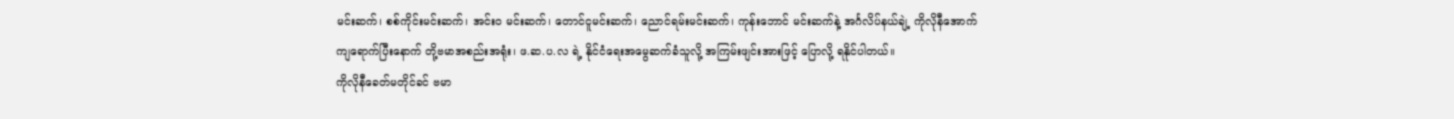မင်းဆက်၊ စစ်ကိုင်းမင်းဆက်၊ အင်းဝ မင်းဆက်၊ တောင်ငူမင်းဆက်၊ ညောင်ရမ်းမင်းဆက်၊ ကုန်းဘောင် မင်းဆက်နဲ့ အင်္ဂလိပ်နယ်ချဲ့ ကိုလိုနီအောက် ကျရောက်ပြီးနောက် တို့ဗမာအစည်းအရုံး၊ ဖ.ဆ.ပ.လ ရဲ့ နိုင်ငံရေးအမွေဆက်ခံသူလို့ အကြမ်းဖျင်းအားဖြင့် ပြောလို့ ရနိုင်ပါတယ်။
ကိုလိုနီခေတ်မတိုင်ခင် ဗမာ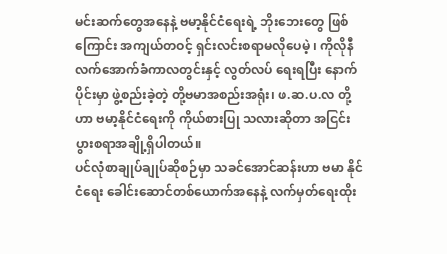မင်းဆက်တွေအနေနဲ့ ဗမာ့နိုင်ငံရေးရဲ့ ဘိုးဘေးတွေ ဖြစ်ကြောင်း အကျယ်တဝင့် ရှင်းလင်းစရာမလိုပေမဲ့ ၊ ကိုလိုနီလက်အောက်ခံကာလတွင်းနှင့် လွတ်လပ် ရေးရပြီး နောက်ပိုင်းမှာ ဖွဲ့စည်းခဲ့တဲ့ တို့ဗမာအစည်းအရုံး၊ ဖ.ဆ.ပ.လ တို့ဟာ ဗမာ့နိုင်ငံရေးကို ကိုယ်စားပြု သလားဆိုတာ အငြင်းပွားစရာအချို့ရှိပါတယ်။
ပင်လုံစာချုပ်ချုပ်ဆိုစဉ်မှာ သခင်အောင်ဆန်းဟာ ဗမာ နိုင်ငံရေး ခေါင်းဆောင်တစ်ယောက်အနေနဲ့ လက်မှတ်ရေးထိုး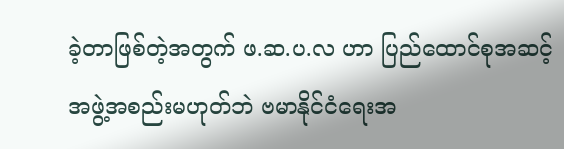ခဲ့တာဖြစ်တဲ့အတွက် ဖ.ဆ.ပ.လ ဟာ ပြည်ထောင်စုအဆင့်အဖွဲ့အစည်းမဟုတ်ဘဲ ဗမာနိုင်ငံရေးအ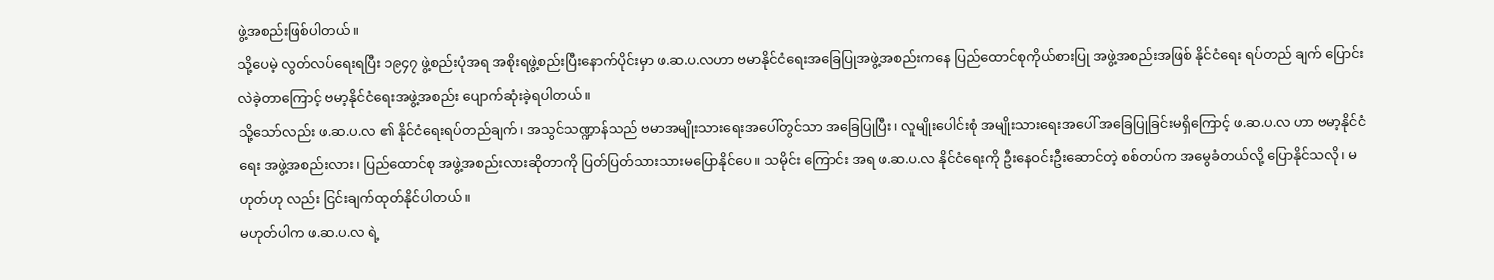ဖွဲ့အစည်းဖြစ်ပါတယ်။
သို့ပေမဲ့ လွတ်လပ်ရေးရပြီး ၁၉၄၇ ဖွဲ့စည်းပုံအရ အစိုးရဖွဲ့စည်းပြီးနောက်ပိုင်းမှာ ဖ.ဆ.ပ.လဟာ ဗမာနိုင်ငံရေးအခြေပြုအဖွဲ့အစည်းကနေ ပြည်ထောင်စုကိုယ်စားပြု အဖွဲ့အစည်းအဖြစ် နိုင်ငံရေး ရပ်တည် ချက် ပြောင်းလဲခဲ့တာကြောင့် ဗမာ့နိုင်ငံရေးအဖွဲ့အစည်း ပျောက်ဆုံးခဲ့ရပါတယ်။
သို့သော်လည်း ဖ.ဆ.ပ.လ ၏ နိုင်ငံရေးရပ်တည်ချက်၊ အသွင်သဏ္ဍာန်သည် ဗမာအမျိုးသားရေးအပေါ်တွင်သာ အခြေပြုပြီး၊ လူမျိုးပေါင်းစုံ အမျိုးသားရေးအပေါ် အခြေပြုခြင်းမရှိကြောင့် ဖ.ဆ.ပ.လ ဟာ ဗမာ့နိုင်ငံရေး အဖွဲ့အစည်းလား၊ ပြည်ထောင်စု အဖွဲ့အစည်းလားဆိုတာကို ပြတ်ပြတ်သားသားမပြောနိုင်ပေ။ သမိုင်း ကြောင်း အရ ဖ.ဆ.ပ.လ နိုင်ငံရေးကို ဦးနေဝင်းဦးဆောင်တဲ့ စစ်တပ်က အမွေခံတယ်လို့ ပြောနိုင်သလို၊ မဟုတ်ဟု လည်း ငြင်းချက်ထုတ်နိုင်ပါတယ်။
မဟုတ်ပါက ဖ.ဆ.ပ.လ ရဲ့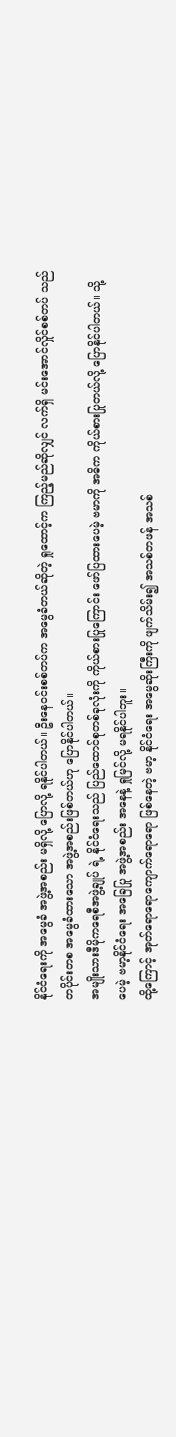နိုင်ငံရေးကို အမွေခံ အဖွဲ့အစည်း မရှိလို့ ပြောလို့ ရနိုင်ပါတယ်။ ဦးနေဝင်းစစ်တပ်က အမွေခံတယ်ဆိုတဲ့ ရှုထောင့်က ကြည့်မည်ဆိုလျှင် လက်ရှိ မင်းအောင်လှိုင်စစ်တပ် သည် တပိုင်းတစ အမွေခံထားသော အဖွဲ့အစည်းဖြစ်တယ်ဟု ပြောနိုင်ပါတယ်။
အမျိုးသားဒီမိုကရေစီအဖွဲ့ချုပ် ရဲ့ နိုင်ငံရေးသည် ပြည်ထောင်စုတစ်ခုလုံးကို ကိုယ်စားပြုကြောင်း ဖော်ပြထားပေမဲ့ ဗမာကို အဓိက ကိုယ်စားပြုတယ်လို့ ပြောနိုင်ပါတယ်။ သို့ပေမဲ့ ဗမာ့နိုင်ငံရေး အခြေပြု အဖွဲ့အစည်း အနေနဲ့ ရှုမြင်လို့ မရနိုင်ပါဘူး။
ထို့ကြောင့် အုတ်ရောရောကျောက်ရောရော ဖြစ်နေတဲ့ ဗမာ့ နိုင်ငံရေး အမွေဆိုးကြီးကို ဖျက်သိမ်း၍ အသစ်တဖန် အသစ်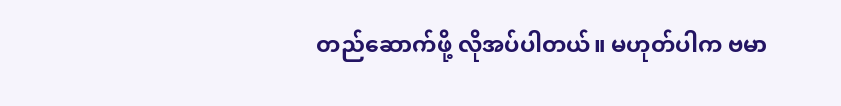တည်ဆောက်ဖို့ လိုအပ်ပါတယ်။ မဟုတ်ပါက ဗမာ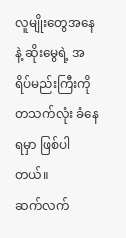လူမျိုးတွေအနေနဲ့ ဆိုးမွေရဲ့ အရိပ်မည်းကြီးကို တသက်လုံး ခံနေရမှာ ဖြစ်ပါတယ်။
ဆက်လက်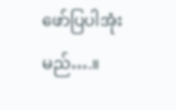ဖော်ပြပါအုံးမည်….။